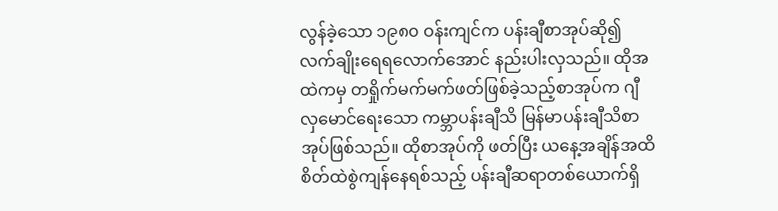လွန်ခဲ့သော ၁၉၈၀ ဝန်းကျင်က ပန်းချီစာအုပ်ဆို၍ လက်ချိုးရေရလောက်အောင် နည်းပါးလှသည်။ ထိုအထဲကမှ တရှိုက်မက်မက်ဖတ်ဖြစ်ခဲ့သည့်စာအုပ်က ဂျီလှမောင်ရေးသော ကမ္ဘာပန်းချီသိ မြန်မာပန်းချီသိစာအုပ်ဖြစ်သည်။ ထိုစာအုပ်ကို ဖတ်ပြီး ယနေ့အချိန်အထိ စိတ်ထဲစွဲကျန်နေရစ်သည့် ပန်းချီဆရာတစ်ယောက်ရှိ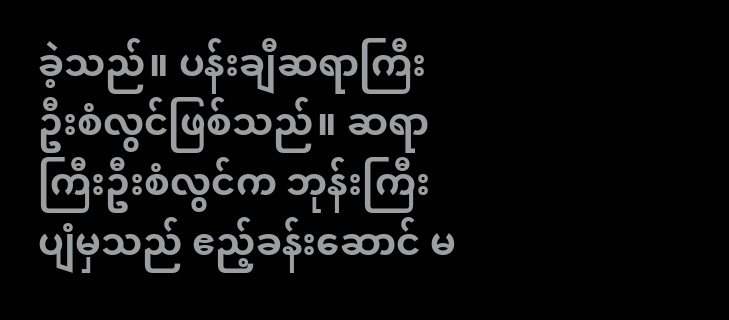ခဲ့သည်။ ပန်းချီဆရာကြီး ဦးစံလွင်ဖြစ်သည်။ ဆရာကြီးဦးစံလွင်က ဘုန်းကြီးပျံမှသည် ဧည့်ခန်းဆောင် မ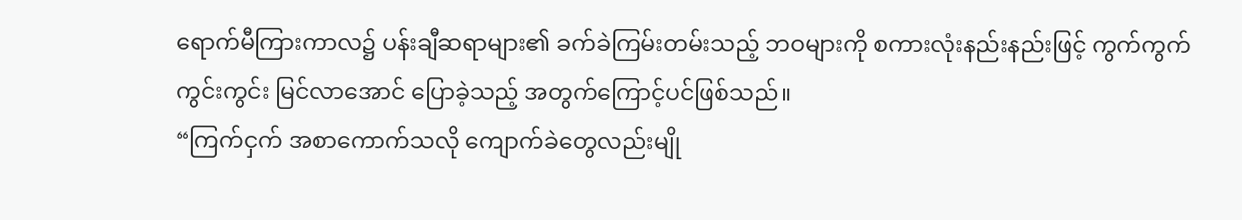ရောက်မီကြားကာလ၌ ပန်းချီဆရာများ၏ ခက်ခဲကြမ်းတမ်းသည့် ဘဝများကို စကားလုံးနည်းနည်းဖြင့် ကွက်ကွက်ကွင်းကွင်း မြင်လာအောင် ပြောခဲ့သည့် အတွက်ကြောင့်ပင်ဖြစ်သည်။
“ကြက်ငှက် အစာကောက်သလို ကျောက်ခဲတွေလည်းမျို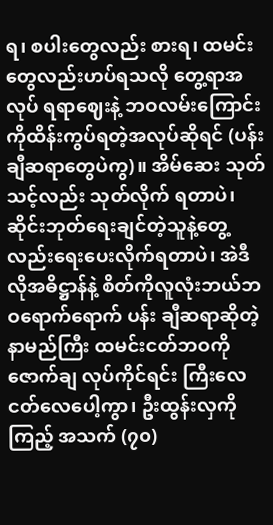ရ၊ စပါးတွေလည်း စားရ၊ ထမင်းတွေလည်းဟပ်ရသလို တွေ့ရာအလုပ် ရရာဈေးနဲ့ ဘဝလမ်းကြောင်းကိုထိန်းကွပ်ရတဲ့အလုပ်ဆိုရင် (ပန်းချီဆရာတွေပဲကွ)။ အိမ်ဆေး သုတ်သင့်လည်း သုတ်လိုက် ရတာပဲ၊ ဆိုင်းဘုတ်ရေးချင်တဲ့သူနဲ့တွေ့လည်းရေးပေးလိုက်ရတာပဲ၊ အဲဒီလိုအဓိဋ္ဌာန်နဲ့ စိတ်ကိုလူလုံးဘယ်ဘဝရောက်ရောက် ပန်း ချီဆရာဆိုတဲ့ နာမည်ကြီး ထမင်းငတ်ဘဝကို ဇောက်ချ လုပ်ကိုင်ရင်း ကြီးလေငတ်လေပေါ့ကွာ၊ ဦးထွန်းလှကိုကြည့် အသက် (၇၀)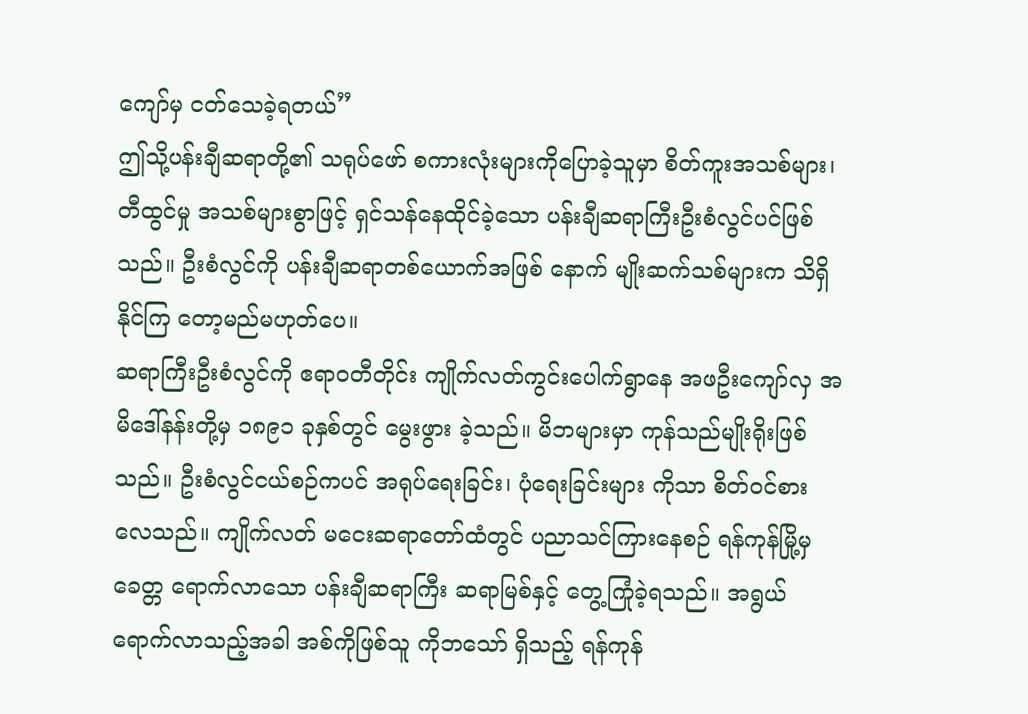ကျော်မှ ငတ်သေခဲ့ရတယ်”
ဤသို့ပန်းချီဆရာတို့၏ သရုပ်ဖော် စကားလုံးများကိုပြောခဲ့သူမှာ စိတ်ကူးအသစ်များ၊ တီထွင်မှု အသစ်များစွာဖြင့် ရှင်သန်နေထိုင်ခဲ့သော ပန်းချီဆရာကြီးဦးစံလွင်ပင်ဖြစ်သည်။ ဦးစံလွင်ကို ပန်းချီဆရာတစ်ယောက်အဖြစ် နောက် မျိုးဆက်သစ်များက သိရှိနိုင်ကြ တော့မည်မဟုတ်ပေ။
ဆရာကြီးဦးစံလွင်ကို ဧရာဝတီတိုင်း ကျိုက်လတ်ကွင်းပေါက်ရွာနေ အဖဦးကျော်လှ အမိဒေါ်နန်းတို့မှ ၁၈၉၁ ခုနှစ်တွင် မွေးဖွား ခဲ့သည်။ မိဘများမှာ ကုန်သည်မျိုးရိုးဖြစ်သည်။ ဦးစံလွင်ငယ်စဉ်ကပင် အရုပ်ရေးခြင်း၊ ပုံရေးခြင်းများ ကိုသာ စိတ်ဝင်စားလေသည်။ ကျိုက်လတ် မငေးဆရာတော်ထံတွင် ပညာသင်ကြားနေစဉ် ရန်ကုန်မြို့မှ ခေတ္တ ရောက်လာသော ပန်းချီဆရာကြီး ဆရာမြစ်နှင့် တွေ့ကြုံခဲ့ရသည်။ အရွယ်ရောက်လာသည့်အခါ အစ်ကိုဖြစ်သူ ကိုဘသော် ရှိသည့် ရန်ကုန်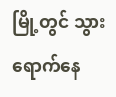မြို့တွင် သွားရောက်နေ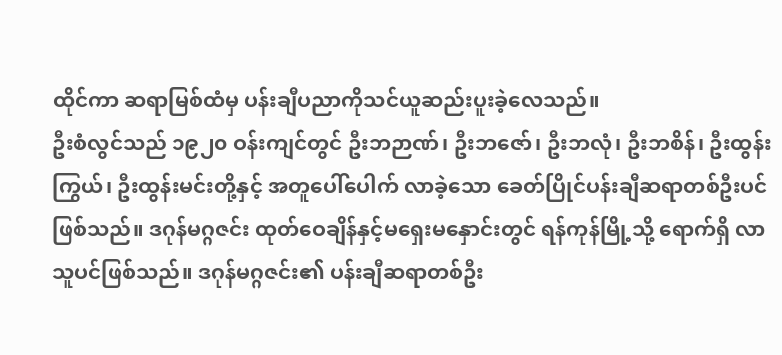ထိုင်ကာ ဆရာမြစ်ထံမှ ပန်းချီပညာကိုသင်ယူဆည်းပူးခဲ့လေသည်။
ဦးစံလွင်သည် ၁၉၂၀ ဝန်းကျင်တွင် ဦးဘဉာဏ်၊ ဦးဘဇော်၊ ဦးဘလုံ၊ ဦးဘစိန်၊ ဦးထွန်းကြွယ်၊ ဦးထွန်းမင်းတို့နှင့် အတူပေါ်ပေါက် လာခဲ့သော ခေတ်ပြိုင်ပန်းချီဆရာတစ်ဦးပင်ဖြစ်သည်။ ဒဂုန်မဂ္ဂဇင်း ထုတ်ဝေချိန်နှင့်မရှေးမနှောင်းတွင် ရန်ကုန်မြို့သို့ ရောက်ရှိ လာသူပင်ဖြစ်သည်။ ဒဂုန်မဂ္ဂဇင်း၏ ပန်းချီဆရာတစ်ဦး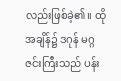လည်းဖြစ်ခဲ့၏။ ထိုအချိန်၌ ဒဂုန် မဂ္ဂဇင်းကြီးသည် ပန်း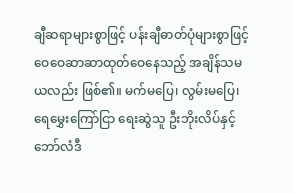ချီဆရာများစွာဖြင့် ပန်းချီဓာတ်ပုံများစွာဖြင့် ဝေဝေဆာဆာထုတ်ဝေနေသည့် အချိန်သမယလည်း ဖြစ်၏။ မက်မပြေ၊ လွမ်းမပြေ၊ ရေမွှေးကြော်ငြာ ရေးဆွဲသူ ဦးဘိုးလိပ်နှင့် ဘော်လံဒီ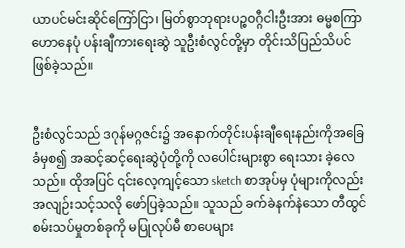ယာပင်မင်းဆိုင်ကြော်ငြာ၊ မြတ်စွာဘုရားပဉ္စဝဂ္ဂီငါးဦးအား ဓမ္မစကြာဟောနေပုံ ပန်းချီကားရေးဆွဲ သူဦးစံလွင်တို့မှာ တိုင်းသိပြည်သိပင်ဖြစ်ခဲ့သည်။


ဦးစံလွင်သည် ဒဂုန်မဂ္ဂဇင်း၌ အနောက်တိုင်းပန်းချီရေးနည်းကိုအခြေခံမှစ၍ အဆင့်ဆင့်ရေးဆွဲပုံတို့ကို လပေါင်းများစွာ ရေးသား ခဲ့လေသည်။ ထိုအပြင် ၎င်းလေ့ကျင့်သော sketch စာအုပ်မှ ပုံများကိုလည်းအလျဉ်းသင့်သလို ဖော်ပြခဲ့သည်။ သူသည် ခက်ခဲနက်နဲသော တီထွင် စမ်းသပ်မှုတစ်ခုကို မပြုလုပ်မီ စာပေများ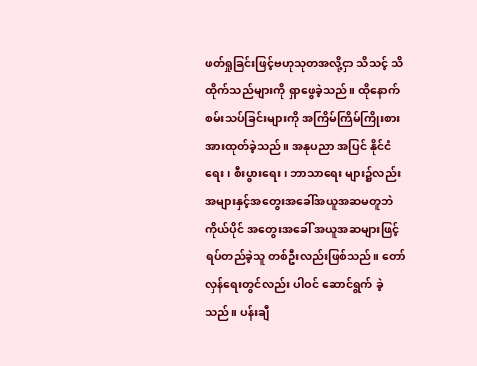ဖတ်ရှုခြင်းဖြင့်ဗဟုသုတအလို့ငှာ သိသင့် သိထိုက်သည်များကို ရှာဖွေခဲ့သည်။ ထိုနောက် စမ်းသပ်ခြင်းများကို အကြိမ်ကြိမ်ကြိုးစားအားထုတ်ခဲ့သည်။ အနုပညာ အပြင် နိုင်ငံရေး၊ စီးပွားရေး၊ ဘာသာရေး များ၌လည်း အများနှင့်အတွေးအခေါ်အယူအဆမတူဘဲ ကိုယ်ပိုင် အတွေးအခေါ် အယူအဆများဖြင့် ရပ်တည်ခဲ့သူ တစ်ဦးလည်းဖြစ်သည်။ တော်လှန်ရေးတွင်လည်း ပါဝင် ဆောင်ရွက် ခဲ့သည်။ ပန်းချီ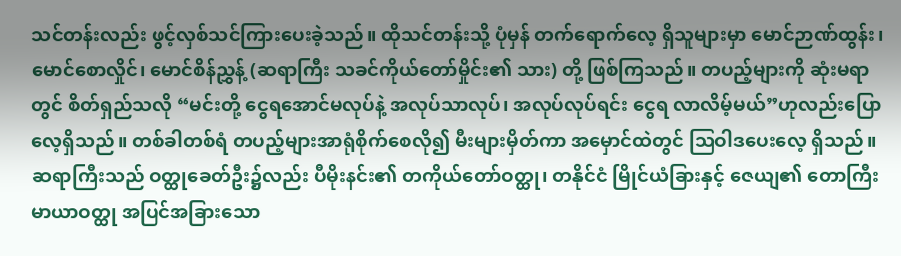သင်တန်းလည်း ဖွင့်လှစ်သင်ကြားပေးခဲ့သည်။ ထိုသင်တန်းသို့ ပုံမှန် တက်ရောက်လေ့ ရှိသူများမှာ မောင်ဉာဏ်ထွန်း၊ မောင်စောလှိုင်၊ မောင်စိန်ညွှန့် (ဆရာကြီး သခင်ကိုယ်တော်မှိုင်း၏ သား) တို့ ဖြစ်ကြသည်။ တပည့်များကို ဆုံးမရာတွင် စိတ်ရှည်သလို “မင်းတို့ ငွေရအောင်မလုပ်နဲ့ အလုပ်သာလုပ်၊ အလုပ်လုပ်ရင်း ငွေရ လာလိမ့်မယ်”ဟုလည်းပြောလေ့ရှိသည်။ တစ်ခါတစ်ရံ တပည့်များအာရုံစိုက်စေလို၍ မီးများမှိတ်ကာ အမှောင်ထဲတွင် ဩဝါဒပေးလေ့ ရှိသည်။
ဆရာကြီးသည် ဝတ္ထုခေတ်ဦး၌လည်း ပီမိုးနင်း၏ တကိုယ်တော်ဝတ္ထု၊ တနိုင်ငံ မြိုင်ယံခြားနှင့် ဇေယျ၏ တောကြီး မာယာဝတ္ထု အပြင်အခြားသော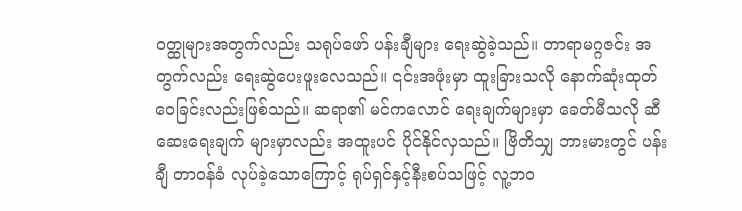ဝတ္ထုများအတွက်လည်း သရုပ်ဖော် ပန်းချီများ ရေးဆွဲခဲ့သည်။ တာရာမဂ္ဂဇင်း အတွက်လည်း ရေးဆွဲပေးဖူးလေသည်။ ၎င်းအဖုံးမှာ ထူးခြားသလို နောက်ဆုံးထုတ်ဝေခြင်းလည်းဖြစ်သည်။ ဆရာ၏ မင်ကလောင် ရေးချက်များမှာ ခေတ်မီသလို ဆီဆေးရေးချက် များမှာလည်း အထူးပင် ပိုင်နိုင်လှသည်။ ဗြိတိသျှ ဘားမားတွင် ပန်းချီ တာဝန်ခံ လုပ်ခဲ့သောကြောင့် ရုပ်ရှင်နှင့်နီးစပ်သဖြင့် လူ့ဘဝ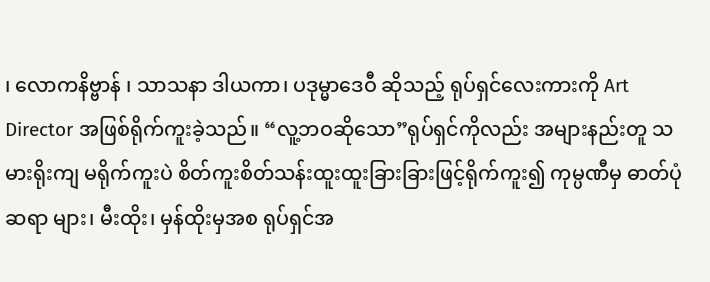၊ လောကနိဗ္ဗာန် ၊ သာသနာ ဒါယကာ၊ ပဒုမ္မာဒေဝီ ဆိုသည့် ရုပ်ရှင်လေးကားကို Art Director အဖြစ်ရိုက်ကူးခဲ့သည်။ “လူ့ဘဝဆိုသော”ရုပ်ရှင်ကိုလည်း အများနည်းတူ သမားရိုးကျ မရိုက်ကူးပဲ စိတ်ကူးစိတ်သန်းထူးထူးခြားခြားဖြင့်ရိုက်ကူး၍ ကုမ္ပဏီမှ ဓာတ်ပုံဆရာ များ၊ မီးထိုး၊ မှန်ထိုးမှအစ ရုပ်ရှင်အ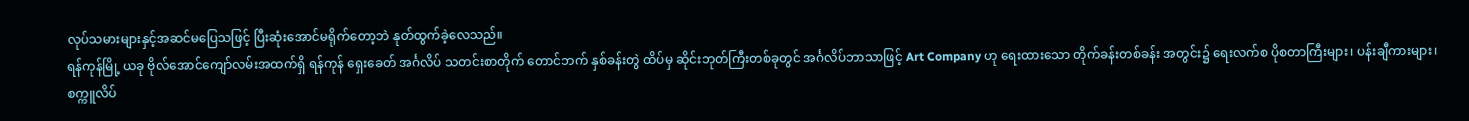လုပ်သမားများနှင့်အဆင်မပြေသဖြင့် ပြီးဆုံးအောင်မရိုက်တော့ဘဲ နုတ်ထွက်ခဲ့လေသည်။
ရန်ကုန်မြို့ ယခု ဗိုလ်အောင်ကျော်လမ်းအထက်ရှိ ရန်ကုန် ရှေးခေတ် အင်္ဂလိပ် သတင်းစာတိုက် တောင်ဘက် နှစ်ခန်းတွဲ ထိပ်မှ ဆိုင်းဘုတ်ကြီးတစ်ခုတွင် အင်္ဂလိပ်ဘာသာဖြင့် Art Company ဟု ရေးထားသော တိုက်ခန်းတစ်ခန်း အတွင်း၌ ရေးလက်စ ပိုစတာကြီးများ၊ ပန်းချီကားများ၊ စက္ကူလိပ်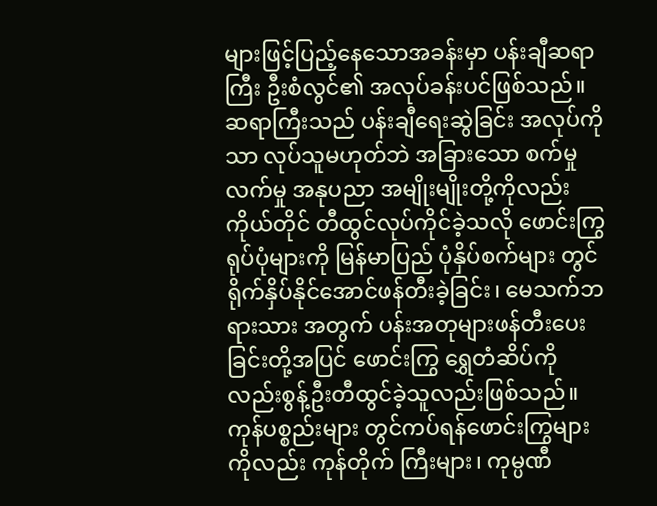များဖြင့်ပြည့်နေသောအခန်းမှာ ပန်းချီဆရာကြီး ဦးစံလွင်၏ အလုပ်ခန်းပင်ဖြစ်သည်။ ဆရာကြီးသည် ပန်းချီရေးဆွဲခြင်း အလုပ်ကိုသာ လုပ်သူမဟုတ်ဘဲ အခြားသော စက်မှုလက်မှု အနုပညာ အမျိုးမျိုးတို့ကိုလည်း ကိုယ်တိုင် တီထွင်လုပ်ကိုင်ခဲ့သလို ဖောင်းကြွရုပ်ပုံများကို မြန်မာပြည် ပုံနှိပ်စက်များ တွင် ရိုက်နှိပ်နိုင်အောင်ဖန်တီးခဲ့ခြင်း၊ မေသက်ဘရားသား အတွက် ပန်းအတုများဖန်တီးပေးခြင်းတို့အပြင် ဖောင်းကြွ ရွှေတံဆိပ်ကိုလည်းစွန့်ဦးတီထွင်ခဲ့သူလည်းဖြစ်သည်။ ကုန်ပစ္စည်းများ တွင်ကပ်ရန်ဖောင်းကြွများကိုလည်း ကုန်တိုက် ကြီးများ၊ ကုမ္ပဏီ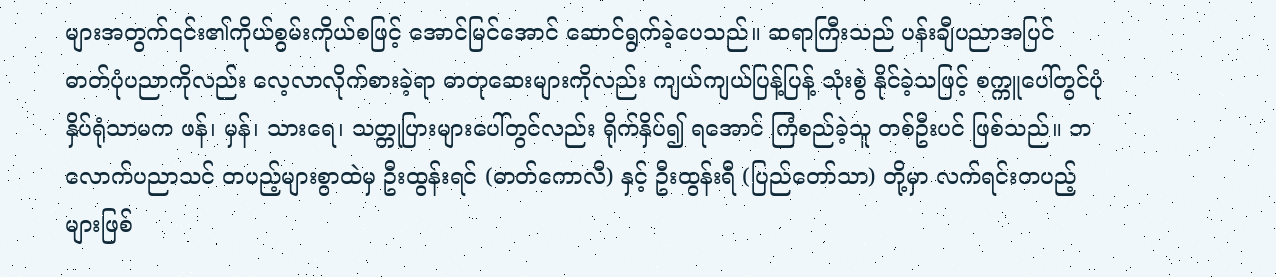များအတွက်၎င်း၏ကိုယ်စွမ်းကိုယ်စဖြင့် အောင်မြင်အောင် ဆောင်ရွက်ခဲ့ပေသည်။ ဆရာကြီးသည် ပန်းချီပညာအပြင် ဓာတ်ပုံပညာကိုလည်း လေ့လာလိုက်စားခဲ့ရာ ဓာတုဆေးများကိုလည်း ကျယ်ကျယ်ပြန့်ပြန့် သုံးစွဲ နိုင်ခဲ့သဖြင့် စက္ကူပေါ်တွင်ပုံနှိပ်ရုံသာမက ဖန်၊ မှန်၊ သားရေ၊ သတ္တုပြားများပေါ်တွင်လည်း ရိုက်နှိပ်၍ ရအောင် ကြံစည်ခဲ့သူ တစ်ဦးပင် ဖြစ်သည်။ ဘလောက်ပညာသင် တပည့်များစွာထဲမှ ဦးထွန်းရင် (ဓာတ်ကောလီ) နှင့် ဦးထွန်းရီ (ပြည်တော်သာ) တို့မှာ လက်ရင်းတပည့်များဖြစ်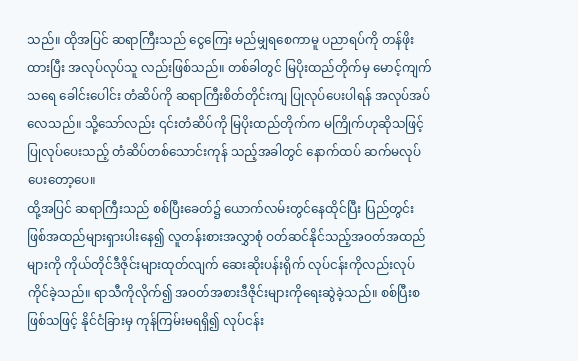သည်။ ထိုအပြင် ဆရာကြီးသည် ငွေကြေး မည်မျှရစေကာမူ ပညာရပ်ကို တန်ဖိုးထားပြီး အလုပ်လုပ်သူ လည်းဖြစ်သည်။ တစ်ခါတွင် မြပိုးထည်တိုက်မှ မောင့်ကျက်သရေ ခေါင်းပေါင်း တံဆိပ်ကို ဆရာကြီးစိတ်တိုင်းကျ ပြုလုပ်ပေးပါရန် အလုပ်အပ်လေသည်။ သို့သော်လည်း ၎င်းတံဆိပ်ကို မြပိုးထည်တိုက်က မကြိုက်ဟုဆိုသဖြင့် ပြုလုပ်ပေးသည့် တံဆိပ်တစ်သောင်းကုန် သည့်အခါတွင် နောက်ထပ် ဆက်မလုပ် ပေးတော့ပေ။
ထို့အပြင် ဆရာကြီးသည် စစ်ပြီးခေတ်၌ ယောက်လမ်းတွင်နေထိုင်ပြီး ပြည်တွင်းဖြစ်အထည်များရှားပါးနေ၍ လူတန်းစားအလွှာစုံ ဝတ်ဆင်နိုင်သည့်အဝတ်အထည်များကို ကိုယ်တိုင်ဒီဇိုင်းများထုတ်လျက် ဆေးဆိုးပန်းရိုက် လုပ်ငန်းကိုလည်းလုပ်ကိုင်ခဲ့သည်။ ရာသီကိုလိုက်၍ အဝတ်အစားဒီဇိုင်းများကိုရေးဆွဲခဲ့သည်။ စစ်ပြီးစဖြစ်သဖြင့် နိုင်ငံခြားမှ ကုန်ကြမ်းမရရှိ၍ လုပ်ငန်း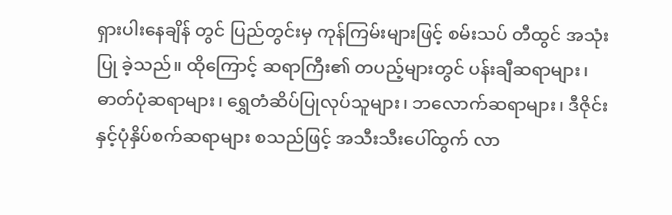ရှားပါးနေချိန် တွင် ပြည်တွင်းမှ ကုန်ကြမ်းများဖြင့် စမ်းသပ် တီထွင် အသုံးပြု ခဲ့သည်။ ထိုကြောင့် ဆရာကြီး၏ တပည့်များတွင် ပန်းချီဆရာများ၊ ဓာတ်ပုံဆရာများ၊ ရွှေတံဆိပ်ပြုလုပ်သူများ၊ ဘလောက်ဆရာများ၊ ဒီဇိုင်းနှင့်ပုံနှိပ်စက်ဆရာများ စသည်ဖြင့် အသီးသီးပေါ်ထွက် လာ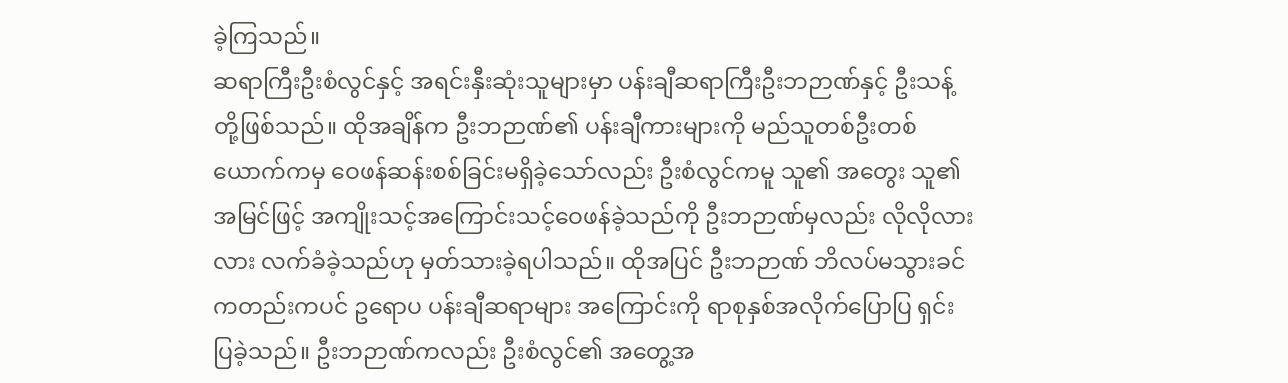ခဲ့ကြသည်။
ဆရာကြီးဦးစံလွင်နှင့် အရင်းနှီးဆုံးသူများမှာ ပန်းချီဆရာကြီးဦးဘဉာဏ်နှင့် ဦးသန့်တို့ဖြစ်သည်။ ထိုအချိန်က ဦးဘဉာဏ်၏ ပန်းချီကားများကို မည်သူတစ်ဦးတစ်ယောက်ကမှ ဝေဖန်ဆန်းစစ်ခြင်းမရှိခဲ့သော်လည်း ဦးစံလွင်ကမူ သူ၏ အတွေး သူ၏အမြင်ဖြင့် အကျိုးသင့်အကြောင်းသင့်ဝေဖန်ခဲ့သည်ကို ဦးဘဉာဏ်မှလည်း လိုလိုလားလား လက်ခံခဲ့သည်ဟု မှတ်သားခဲ့ရပါသည်။ ထိုအပြင် ဦးဘဉာဏ် ဘိလပ်မသွားခင်ကတည်းကပင် ဥရောပ ပန်းချီဆရာများ အကြောင်းကို ရာစုနှစ်အလိုက်ပြောပြ ရှင်းပြခဲ့သည်။ ဦးဘဉာဏ်ကလည်း ဦးစံလွင်၏ အတွေ့အ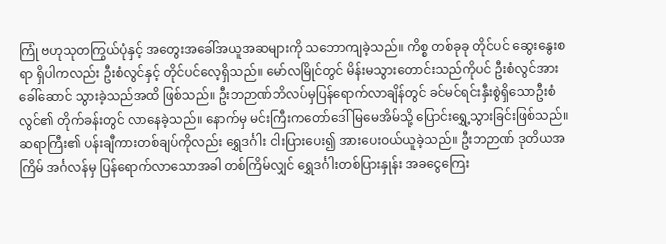ကြုံ ဗဟုသုတကြွယ်ပုံနှင့် အတွေးအခေါ်အယူအဆများကို သဘောကျခဲ့သည်။ ကိစ္စ တစ်ခုခု တိုင်ပင် ဆွေးနွေးစရာ ရှိပါကလည်း ဦးစံလွင်နှင့် တိုင်ပင်လေ့ရှိသည်။ မော်လမြိုင်တွင် မိန်းမသွားတောင်းသည်ကိုပင် ဦးစံလွင်အား ခေါ်ဆောင် သွားခဲ့သည်အထိ ဖြစ်သည်။ ဦးဘဉာဏ်ဘိလပ်မှပြန်ရောက်လာချိန်တွင် ခင်မင်ရင်းနှီးစွဲရှိသောဦးစံလွင်၏ တိုက်ခန်းတွင် လာနေခဲ့သည်။ နောက်မှ မင်းကြီးကတော်ဒေါ်မြမေအိမ်သို့ ပြောင်းရွှေ့သွားခြင်းဖြစ်သည်။ ဆရာကြီး၏ ပန်းချီကားတစ်ချပ်ကိုလည်း ရွှေဒင်္ဂါး ငါးပြားပေး၍ အားပေးဝယ်ယူခဲ့သည်။ ဦးဘဉာဏ် ဒုတိယအကြိမ် အင်္ဂလန်မှ ပြန်ရောက်လာသောအခါ တစ်ကြိမ်လျှင် ရွှေဒင်္ဂါးတစ်ပြားနှုန်း အခငွေကြေး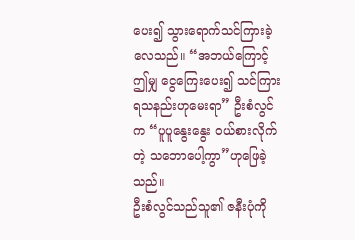ပေး၍ သွားရောက်သင်ကြားခဲ့လေသည်။ “အဘယ်ကြောင့် ဤမျှ ငွေကြေးပေး၍ သင်ကြားရသနည်းဟုမေးရာ” ဦးစံလွင်က “ပူပူနွေးနွေး ဝယ်စားလိုက်တဲ့ သဘောပေါ့ကွာ”ဟုဖြေခဲ့သည်။
ဦးစံလွင်သည်သူ၏ ဇနီးပုံကို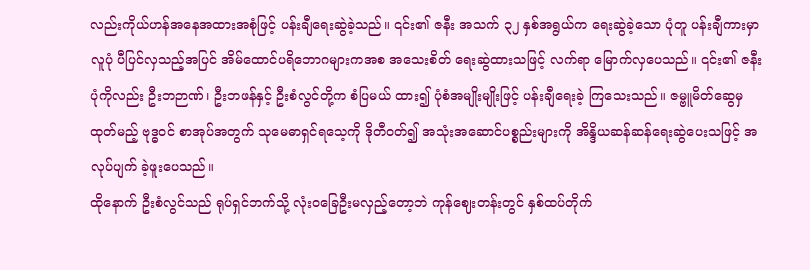လည်းကိုယ်ဟန်အနေအထားအစုံဖြင့် ပန်းချီရေးဆွဲခဲ့သည်။ ၎င်း၏ ဇနီး အသက် ၃၂ နှစ်အရွယ်က ရေးဆွဲခဲ့သော ပုံတူ ပန်းချီကားမှာ လူပုံ ပီပြင်လှသည့်အပြင် အိမ်ထောင်ပရိဘောဂများကအစ အသေးစိတ် ရေးဆွဲထားသဖြင့် လက်ရာ မြောက်လှပေသည်။ ၎င်း၏ ဇနီးပုံကိုလည်း ဦးဘဉာဏ်၊ ဦးဘဖန်နှင့် ဦးစံလွင်တို့က စံပြမယ် ထား၍ ပုံစံအမျိုးမျိုးဖြင့် ပန်းချီရေးခဲ့ ကြသေးသည်။ ဇမ္ဗူမိတ်ဆွေမှ ထုတ်မည့် ဗုဒ္ဓဝင် စာအုပ်အတွက် သုမေဓာရှင်ရသေ့ကို ဒိုတီဝတ်၍ အသုံးအဆောင်ပစ္စည်းများကို အိန္ဒိယဆန်ဆန်ရေးဆွဲပေးသဖြင့် အလုပ်ပျက် ခဲ့ဖူးပေသည်။
ထိုနောက် ဦးစံလွင်သည် ရုပ်ရှင်ဘက်သို့ လုံးဝခြေဦးမလှည့်တော့ဘဲ ကုန်ဈေးတန်းတွင် နှစ်ထပ်တိုက်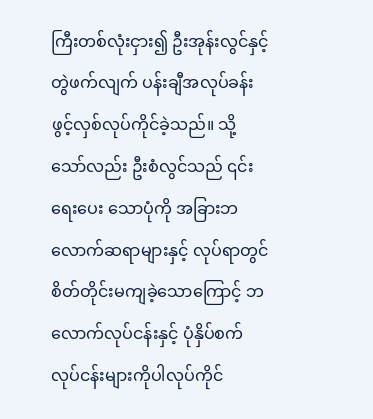ကြီးတစ်လုံးငှား၍ ဦးအုန်းလွင်နှင့် တွဲဖက်လျက် ပန်းချီအလုပ်ခန်း ဖွင့်လှစ်လုပ်ကိုင်ခဲ့သည်။ သို့သော်လည်း ဦးစံလွင်သည် ၎င်းရေးပေး သောပုံကို အခြားဘလောက်ဆရာများနှင့် လုပ်ရာတွင် စိတ်တိုင်းမကျခဲ့သောကြောင့် ဘလောက်လုပ်ငန်းနှင့် ပုံနှိပ်စက် လုပ်ငန်းများကိုပါလုပ်ကိုင်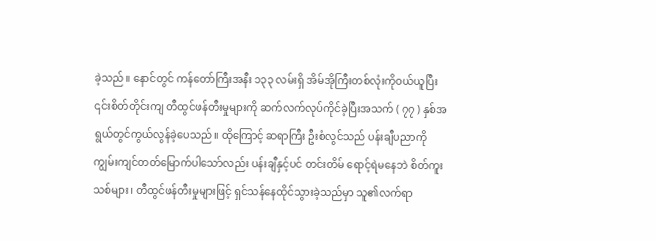ခဲ့သည်။ နောင်တွင် ကန်တော်ကြီးအနီး ၁၃၃ လမ်းရှိ အိမ်အိုကြီးတစ်လုံးကိုဝယ်ယူပြီး ၎င်းစိတ်တိုင်းကျ တီထွင်ဖန်တီးမှုများကို ဆက်လက်လုပ်ကိုင်ခဲ့ပြီးအသက် ( ၇၇ ) နှစ်အရွယ်တွင်ကွယ်လွန်ခဲ့ပေသည်။ ထိုကြောင့် ဆရာကြီး ဦးစံလွင်သည် ပန်းချီပညာကို ကျွမ်းကျင်တတ်မြောက်ပါသော်လည်း ပန်းချီနှင့်ပင် တင်းတိမ် ရောင့်ရဲမနေဘဲ စိတ်ကူးသစ်များ၊ တီထွင်ဖန်တီးမှုများဖြင့် ရှင်သန်နေထိုင်သွားခဲ့သည်မှာ သူ၏လက်ရာ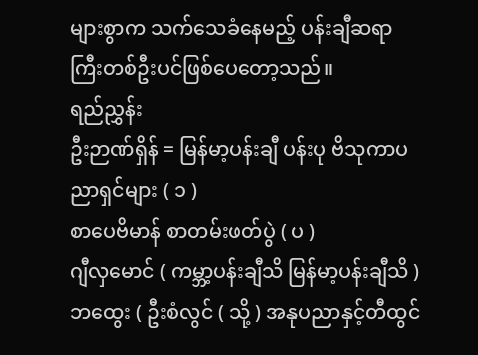များစွာက သက်သေခံနေမည့် ပန်းချီဆရာကြီးတစ်ဦးပင်ဖြစ်ပေတော့သည်။
ရည်ညွှန်း
ဦးဉာဏ်ရှိန် = မြန်မာ့ပန်းချီ ပန်းပု ဗိသုကာပညာရှင်များ ( ၁ )
စာပေဗိမာန် စာတမ်းဖတ်ပွဲ ( ပ )
ဂျီလှမောင် ( ကမ္ဘာ့ပန်းချီသိ မြန်မာ့ပန်းချီသိ )
ဘထွေး ( ဦးစံလွင် ( သို့ ) အနုပညာနှင့်တီထွင်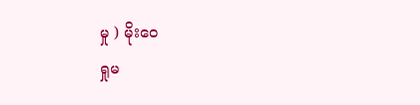မှု ) မိုးဝေ
ရှုမ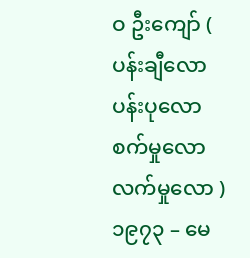ဝ ဦးကျော် ( ပန်းချီလော ပန်းပုလော စက်မှုလော လက်မှုလော ) ၁၉၇၃ – မေ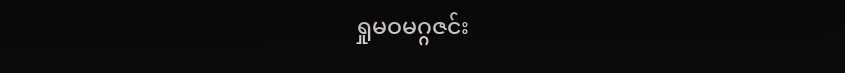ရှုမဝမဂ္ဂဇင်း